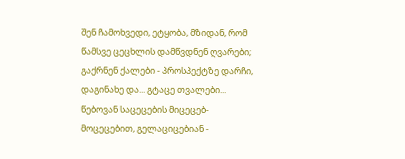შენ ჩამოხვედი, ეტყობა, მზიდან, რომ წამსვე ცეცხლის დამწვდნენ ღვარები; გაქრნენ ქალები - პროსპექტზე დარჩი, დაგინახე და... გტაცე თვალები...
წებოვან საცეცების მიცეცებ-მოცეცებით, გელაციცებიან -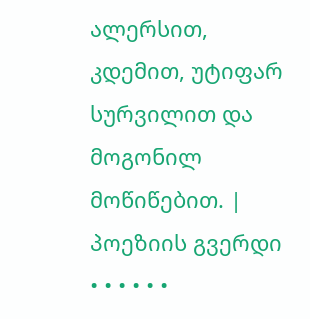ალერსით, კდემით, უტიფარ სურვილით და მოგონილ მოწიწებით. |
პოეზიის გვერდი • • • • • •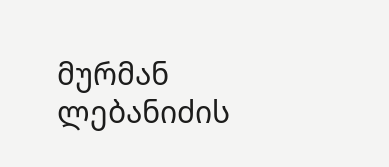მურმან ლებანიძის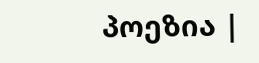პოეზია |